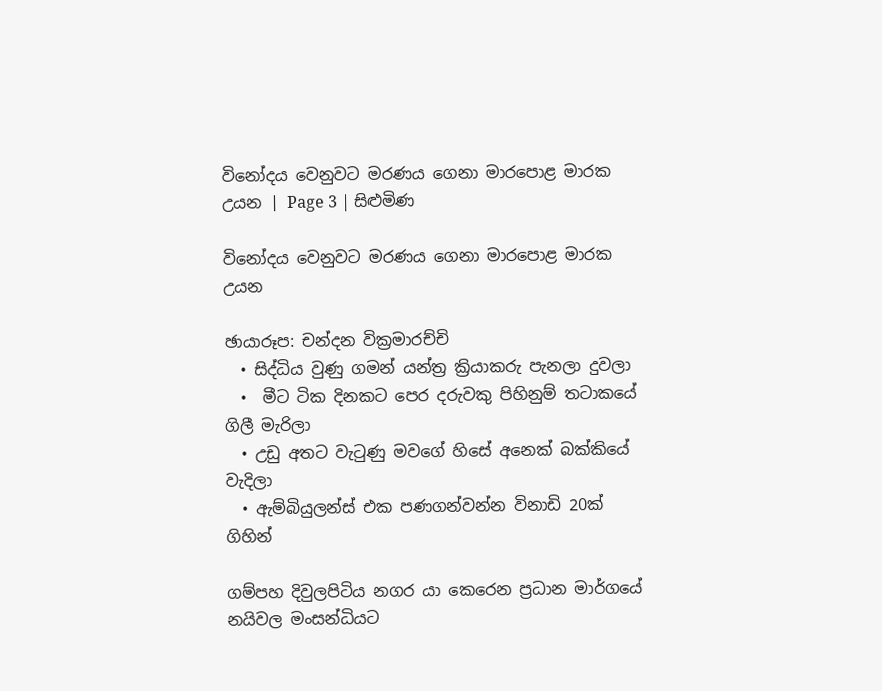විනෝදය වෙනුවට මරණය ගෙනා මාරපොළ මාරක උයන | Page 3 | සිළුමිණ

විනෝදය වෙනුවට මරණය ගෙනා මාරපොළ මාරක උයන

ඡායාරූප: චන්දන වික්‍රමාරච්චි
  • සිද්ධිය වුණු ගමන් යන්ත්‍ර ක්‍රියාකරු පැනලා දුවලා
  •  මීට ටික දිනකට පෙර දරුවකු පිහිනුම් තටාකයේ ගිලී මැරිලා
  • උඩු අතට වැටුණු මවගේ හිසේ අනෙක් බක්කියේ වැදිලා
  • ඇම්බියුලන්ස් එක පණගන්වන්න විනාඩි 20ක් ගිහින්

ගම්පහ දිවුලපිටිය නගර යා කෙරෙන ප්‍රධාන මාර්ගයේ නයිවල මංසන්ධියට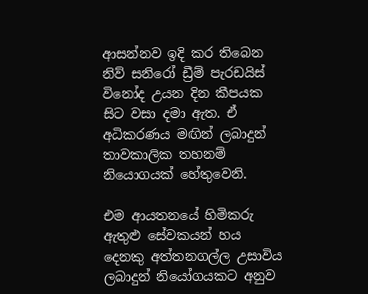ආසන්නව ඉදි කර තිබෙන නිව් සනිරෝ ඩ්‍රීම් පැරඩයිස් විනෝද උයන දින කීපයක සිට වසා දමා ඇත. ඒ අධිකරණය මඟින් ලබාදුන් තාවකාලික තහනම් නියොගයක් හේතුවෙනි.

එම ආයතනයේ හිමිකරු ඇතුළු සේවකයන් හය දෙනකු අත්තනගල්ල උසාවිය ලබාදුන් නියෝගයකට අනුව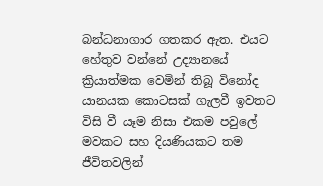බන්ධනාගාර ගතකර ඇත. එයට හේතුව වන්නේ උද්‍යානයේ ක්‍රියාත්මක වෙමින් තිබූ විනෝද යානයක කොටසක් ගැලවී ඉවතට විසි වී යෑම නිසා එකම පවුලේ මවකට සහ දියණියකට තම ජීවිතවලින්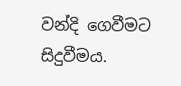වන්දි ගෙවීමට සිදුවීමය.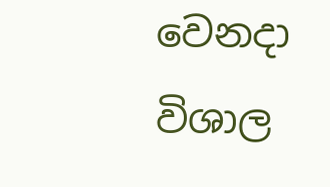වෙනදා විශාල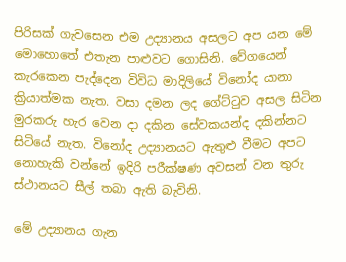පිරිසක් ගැවසෙන එම උද්‍යානය අසලට අප යන මේ මොහොතේ එතැන පාළුවට ගොසිනි. වේගයෙන් කැරකෙන පැද්දෙන විවිධ මාදිලියේ විනෝද යානා ක්‍රියාත්මක නැත. වසා දමන ලද ගේට්ටුව අසල සිටින මුරකරු හැර වෙන දා දකින සේවකයන්ද දකින්නට සිටියේ නැත. විනෝද උද්‍යානයට ඇතුළු වීමට අපට නොහැකි වන්නේ ඉදිරි පරීක්ෂණ අවසන් වන තුරු ස්ථානයට සීල් තබා ඇති බැවිනි.

මේ උද්‍යානය ගැන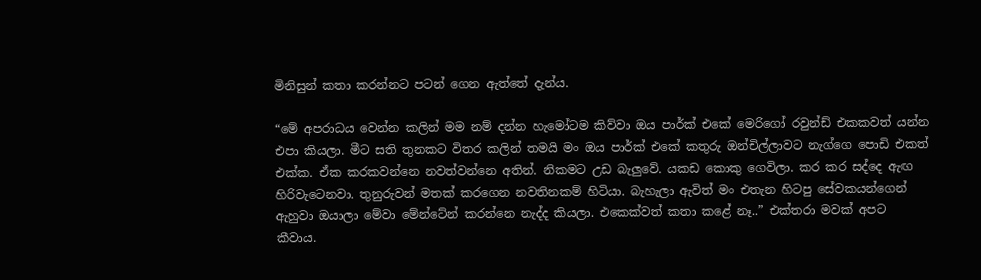මිනිසුන් කතා කරන්නට පටන් ගෙන ඇත්තේ දැන්ය.

“මේ අපරාධය වෙන්න කලින් මම නම් දන්න හැමෝටම කිව්වා ඔය පාර්ක් එකේ මෙරිගෝ රවුන්ඩ් එකකවත් යන්න එපා කියලා. මීට සති තුනකට විතර කලින් තමයි මං ඔය පාර්ක් එකේ කතුරු ඔන්චිල්ලාවට නැග්ගෙ පොඩි එකත් එක්ක. ඒක කරකවන්නෙ නවත්වන්නෙ අතින්. නිකමට උඩ බැලුවේ. යකඩ කොකු ගෙවිලා. කර කර සද්දෙ ඇඟ හිරිවැටෙනවා. තුනුරුවන් මතක් කරගෙන නවතිනකම් හිටියා. බැහැලා ඇවිත් මං එතැන හිටපු සේවකයන්ගෙන් ඇහුවා ඔයාලා මේවා මේන්ටේන් කරන්නෙ නැද්ද කියලා. එකෙක්වත් කතා කළේ නෑ..” එක්තරා මවක් අපට කීවාය.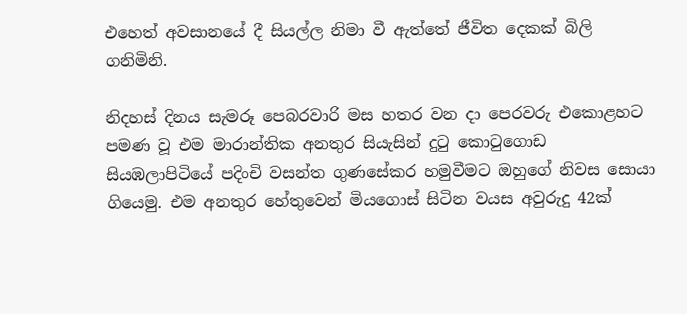එහෙත් අවසානයේ දී සියල්ල නිමා වී ඇත්තේ ජීවිත දෙකක් බිලි ගනිමිනි.

නිදහස් දිනය සැමරූ පෙබරවාරි මස හතර වන දා පෙරවරු එකොළහට පමණ වූ එම මාරාන්තික අනතුර සියැසින් දුටු කොටුගොඩ සියඹලාපිටියේ පදිංචි වසන්ත ගුණසේකර හමුවීමට ඔහුගේ නිවස සොයා ගියෙමු. එම අනතුර හේතුවෙන් මියගොස් සිටින වයස අවුරුදු 42ක්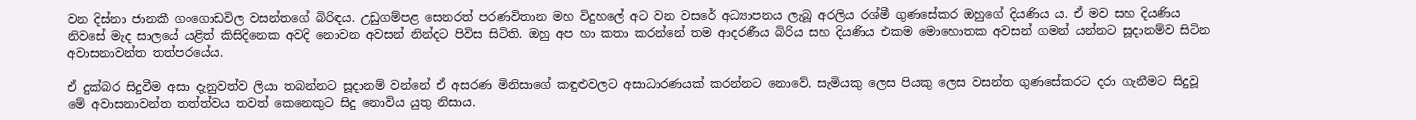වන දිස්නා ජානකී ගංගොඩවිල වසන්තගේ බිරිඳය. උඩුගම්පළ සෙනරත් පරණවිතාන මහ විදුහලේ අට වන වසරේ අධ්‍යාපනය ලැබූ අරලිය රශ්මී ගුණසේකර ඔහුගේ දියණිය ය. ඒ මව සහ දියණිය නිවසේ මැද සාලයේ යළිත් කිසිදිනෙක අවදි නොවන අවසන් නින්දට පිවිස සිටිති. ඔහු අප හා කතා කරන්නේ තම ආදරණීය බිරිය සහ දියණිය එකම මොහොතක අවසන් ගමන් යන්නට සූදානම්ව සිටින අවාසනාවන්ත තත්පරයේය.

ඒ දුක්බර සිදුවීම අසා දැනුවත්ව ලියා තබන්නට සූදානම් වන්නේ ඒ අසරණ මිනිසාගේ කඳුළුවලට අසාධාරණයක් කරන්නට නොවේ. සැමියකු ලෙස පියකු ලෙස වසන්ත ගුණසේකරට දරා ගැනීමට සිදුවූ මේ අවාසනාවන්ත තත්ත්වය තවත් කෙනෙකුට සිදු නොවිය යුතු නිසාය.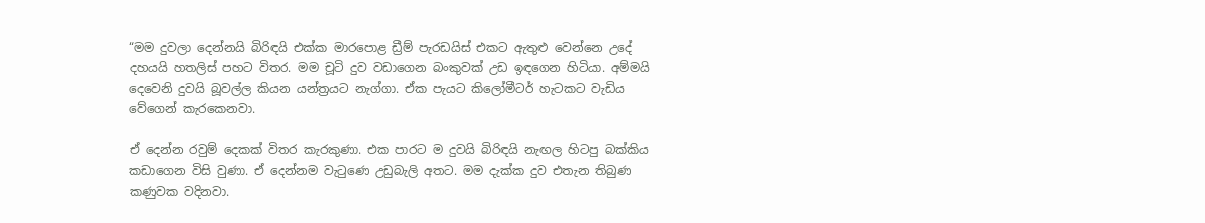“මම දුවලා දෙන්නයි බිරිඳයි එක්ක මාරපොළ ඩ්‍රීම් පැරඩයිස් එකට ඇතුළු වෙන්නෙ උදේ දහයයි හතලිස් පහට විතර. මම චූටි දුව වඩාගෙන බංකුවක් උඩ ඉඳගෙන හිටියා. අම්මයි දෙවෙනි දුවයි බූවල්ල කියන යන්ත්‍රයට නැග්ගා. ඒක පැයට කිලෝමීටර් හැටකට වැඩිය වේගෙන් කැරකෙනවා.

ඒ දෙන්න රවුම් දෙකක් විතර කැරකුණා. එක පාරට ම දුවයි බිරිඳයි නැඟල හිටපු බක්කිය කඩාගෙන විසි වුණා. ඒ දෙන්නම වැටුණෙ උඩුබැලි අතට. මම දැක්ක දුව එතැන තිබුණ කණුවක වදිනවා.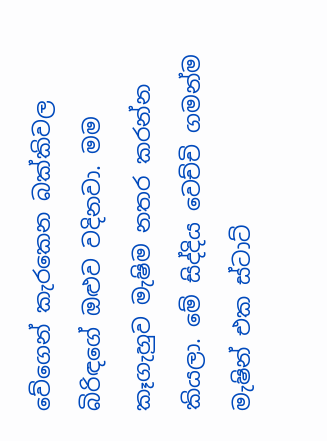වේගෙන් කැරකෙන බක්කිවල බිරිඳගේ ඔළුව වදිනවා. මම කෑගැහුව මැෂිම නතර කරන්න කියලා. මේ සිද්දිය වෙච්චි ගමන්ම මැෂින් එක ස්ටාට්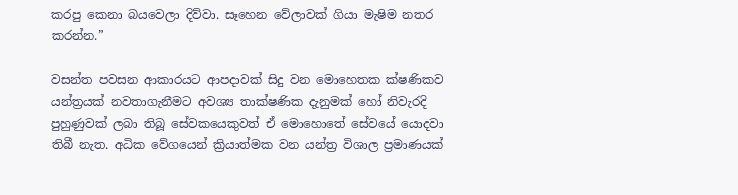කරපු කෙනා බයවෙලා දිව්වා. සෑහෙන වේලාවක් ගියා මැෂිම නතර කරන්න.”

වසන්ත පවසන ආකාරයට ආපදාවක් සිදු වන මොහෙතක ක්ෂණිකව යන්ත්‍රයක් නවතාගැනීමට අවශ්‍ය තාක්ෂණික දැනුමක් හෝ නිවැරදි පුහුණුවක් ලබා තිබූ සේවකයෙකුවත් ඒ මොහොතේ සේවයේ යොදවා තිබී නැත. අධික වේගයෙන් ක්‍රියාත්මක වන යන්ත්‍ර විශාල ප්‍රමාණයක්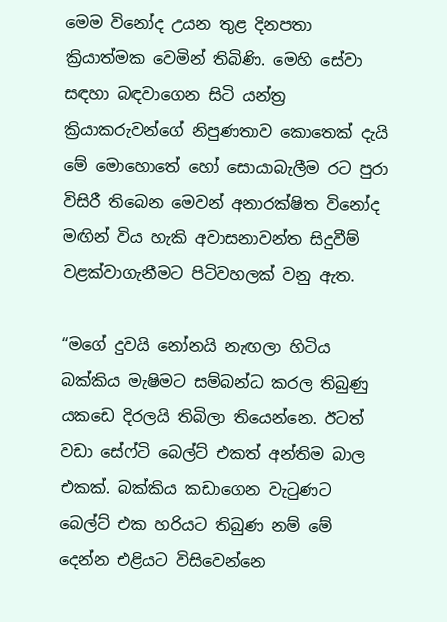මෙම විනෝද උයන තුළ දිනපතා ක්‍රියාත්මක වෙමින් තිබිණි. මෙහි සේවා සඳහා බඳවාගෙන සිටි යන්ත්‍ර ක්‍රියාකරුවන්ගේ නිපුණතාව කොතෙක් දැයි මේ මොහොතේ හෝ සොයාබැලීම රට පුරා විසිරී තිබෙන මෙවන් අනාරක්ෂිත විනෝද මඟින් විය හැකි අවාසනාවන්ත සිදුවීම් වළක්වාගැනීමට පිටිවහලක් වනු ඇත.

“මගේ දුවයි නෝනයි නැඟලා හිටිය බක්කිය මැෂිමට සම්බන්ධ කරල තිබුණු යකඩෙ දිරලයි තිබිලා තියෙන්නෙ. ඊටත් වඩා සේෆ්ටි බෙල්ට් එකත් අන්තිම බාල එකක්. බක්කිය කඩාගෙන වැටුණට බෙල්ට් එක හරියට තිබුණ නම් මේ දෙන්න එළියට විසිවෙන්නෙ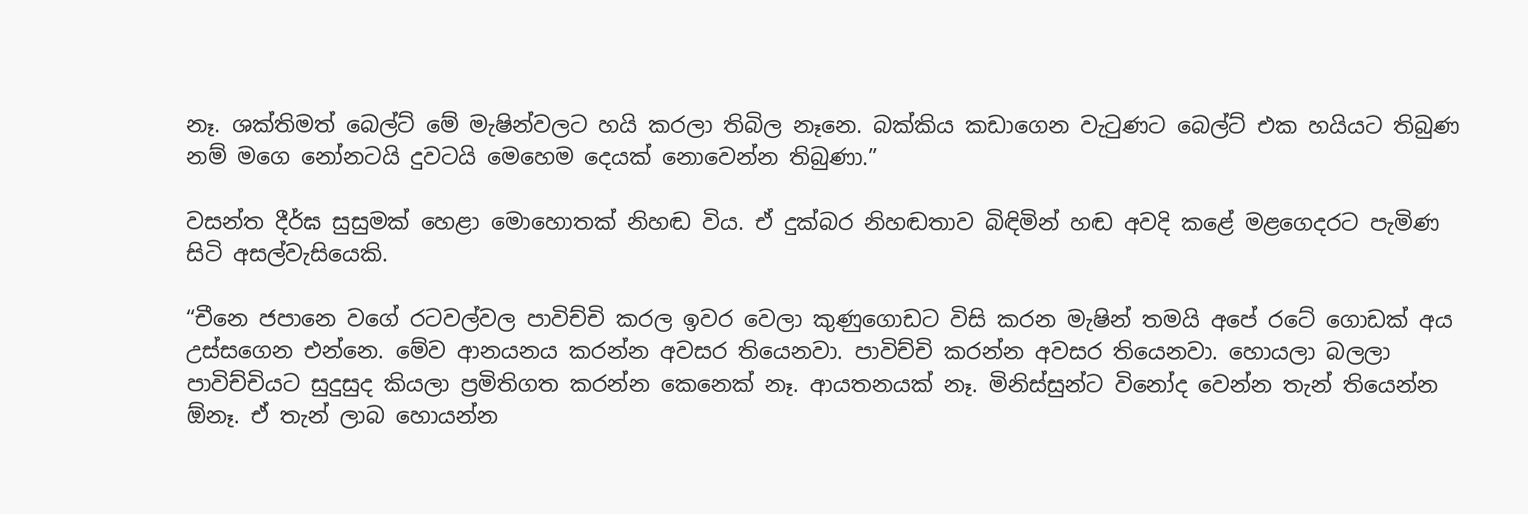නෑ. ශක්තිමත් බෙල්ට් මේ මැෂින්වලට හයි කරලා තිබිල නෑනෙ. බක්කිය කඩාගෙන වැටුණට බෙල්ට් එක හයියට තිබුණ නම් මගෙ නෝනටයි දුවටයි මෙහෙම දෙයක් නොවෙන්න තිබුණා.”

වසන්ත දීර්ඝ සුසුමක් හෙළා මොහොතක් නිහඬ විය. ඒ දුක්බර නිහඬතාව බිඳිමින් හඬ අවදි කළේ මළගෙදරට පැමිණ සිටි අසල්වැසියෙකි.

“චීනෙ ජපානෙ වගේ රටවල්වල පාවිච්චි කරල ඉවර වෙලා කුණුගොඩට විසි කරන මැෂින් තමයි අපේ රටේ ගොඩක් අය උස්සගෙන එන්නෙ. මේව ආනයනය කරන්න අවසර තියෙනවා. පාවිච්චි කරන්න අවසර තියෙනවා. හොයලා බලලා පාවිච්චියට සුදුසුද කියලා ප්‍රමිතිගත කරන්න කෙනෙක් නෑ. ආයතනයක් නෑ. මිනිස්සුන්ට විනෝද වෙන්න තැන් තියෙන්න ඕනෑ. ඒ තැන් ලාබ හොයන්න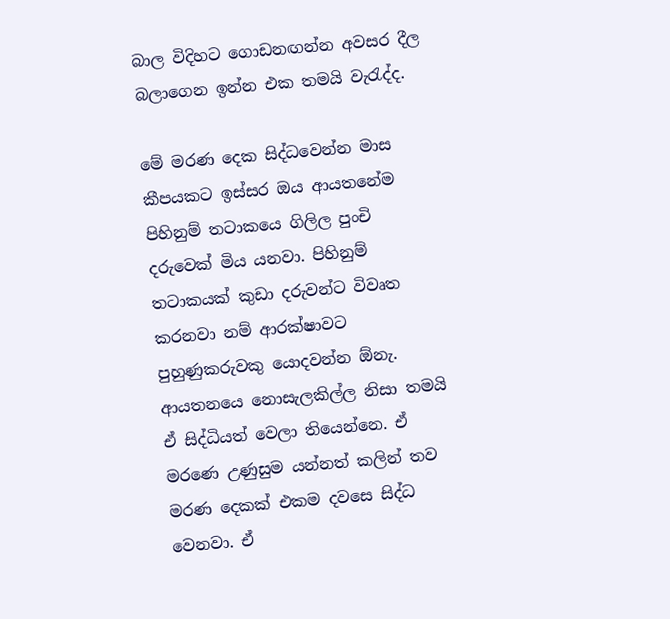බාල විදිහට ගොඩනඟන්න අවසර දීල බලාගෙන ඉන්න එක තමයි වැරැද්ද.

මේ මරණ දෙක සිද්ධවෙන්න මාස කීපයකට ඉස්සර ඔය ආයතනේම පිහිනුම් තටාකයෙ ගිලිල පුංචි දරුවෙක් මිය යනවා. පිහිනුම් තටාකයක් කුඩා දරුවන්ට විවෘත කරනවා නම් ආරක්ෂාවට පුහුණුකරුවකු යොදවන්න ඕනැ. ආයතනයෙ නොසැලකිල්ල නිසා තමයි ඒ සිද්ධියත් වෙලා තියෙන්නෙ. ඒ මරණෙ උණුසුම යන්නත් කලින් තව මරණ දෙකක් එකම දවසෙ සිද්ධ වෙනවා. ඒ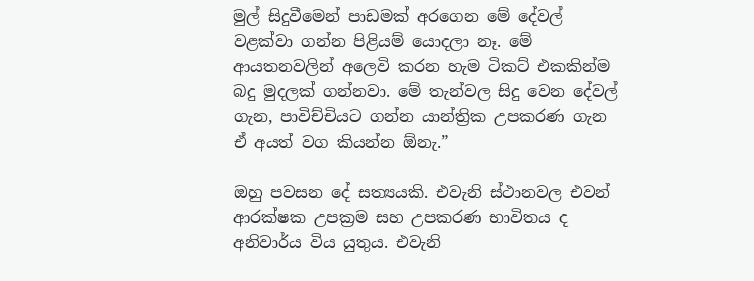මුල් සිදුවීමෙන් පාඩමක් අරගෙන මේ දේවල් වළක්වා ගන්න පිළියම් යොදලා නෑ. මේ ආයතනවලින් අලෙවි කරන හැම ටිකට් එකකින්ම බදු මුදලක් ගන්නවා. මේ තැන්වල සිදු වෙන දේවල් ගැන, පාවිච්චියට ගන්න යාන්ත්‍රික උපකරණ ගැන ඒ අයත් වග කියන්න ඕනැ.”

ඔහු පවසන දේ සත්‍යයකි. එවැනි ස්ථානවල එවන් ආරක්ෂක උපක්‍රම සහ උපකරණ භාවිතය ද අනිවාර්ය විය යුතුය. එවැනි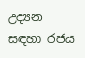උද්‍යන සඳහා රජය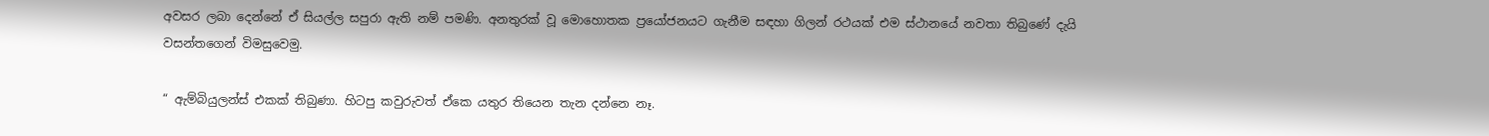අවසර ලබා දෙන්නේ ඒ සියල්ල සපුරා ඇති නම් පමණි. අනතුරක් වූ මොහොතක ප්‍රයෝජනයට ගැනීම සඳහා ගිලන් රථයක් එම ස්ථානයේ නවතා තිබුණේ දැයි වසන්තගෙන් විමසුවෙමු.

“ ඇම්බියුලන්ස් එකක් තිබුණා. හිටපු කවුරුවත් ඒකෙ යතුර තියෙන තැන දන්නෙ නෑ.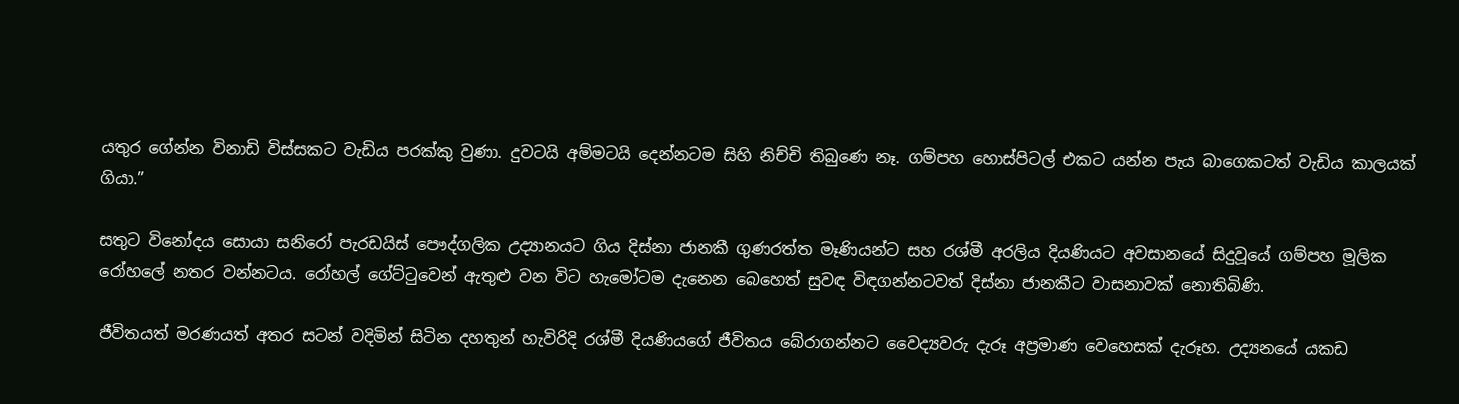යතුර ගේන්න විනාඩි විස්සකට වැඩිය පරක්කු වුණා. දුවටයි අම්මටයි දෙන්නටම සිහි නිච්චි තිබුණෙ නෑ. ගම්පහ හොස්පිටල් එකට යන්න පැය බාගෙකටත් වැඩිය කාලයක් ගියා.”

සතුට විනෝදය සොයා සනිරෝ පැරඩයිස් පෞද්ගලික උද්‍යානයට ගිය දිස්නා ජානකී ගුණරත්ත මෑණියන්ට සහ රශ්මී අරලිය දියණියට අවසානයේ සිදුවූයේ ගම්පහ මූලික රෝහලේ නතර වන්නටය. රෝහල් ගේට්ටුවෙන් ඇතුළු වන විට හැමෝටම දැනෙන බෙහෙත් සුවඳ විඳගන්නටවත් දිස්නා ජානකීට වාසනාවක් නොතිබිණි.

ජීවිතයත් මරණයත් අතර සටන් වදිමින් සිටින දහතුන් හැවිරිදි රශ්මී දියණියගේ ජීවිතය බේරාගන්නට වෛද්‍යවරු දැරූ අප්‍රමාණ වෙහෙසක් දැරූහ. උද්‍යනයේ යකඩ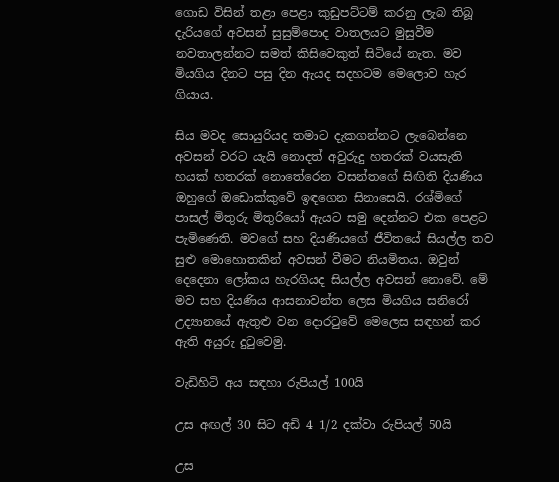ගොඩ විසින් තළා පෙළා කුඩුපට්ටම් කරනු ලැබ තිබූ දැරියගේ අවසන් සුසුම්පොද වාතලයට මුසුවීම නවතාලන්නට සමත් කිසිවෙකුත් සිටියේ නැත. මව මියගිය දිනට පසු දින ඇයද සදහටම මෙලොව හැර ගියාය.

සිය මවද සොයුරියද තමාට දැකගන්නට ලැබෙන්නෙ අවසන් වරට යැයි නොදත් අවුරුදු හතරක් වයසැති හයක් හතරක් නොතේරෙන වසන්තගේ සිඟිති දියණිය ඔහුගේ ඔඩොක්කුවේ ඉඳගෙන සිනාසෙයි. රශ්මිගේ පාසල් මිතුරු මිතුරියෝ ඇයට සමු දෙන්නට එක පෙළට පැමිණෙති. මවගේ සහ දියණියගේ ජීවිතයේ සියල්ල තව සුළු මොහොතකින් අවසන් වීමට නියමිතය. ඔවුන් දෙදෙනා ලෝකය හැරගියද සියල්ල අවසන් නොවේ. මේ මව සහ දියණිය ආසනාවන්ත ලෙස මියගිය සනිරෝ උද්‍යානයේ ඇතුළු වන දොරටුවේ මෙලෙස සඳහන් කර ඇති අයුරු දුටුවෙමු.

වැඩිහිටි අය සඳහා රුපියල් 100යි

උස අඟල් 30 සිට අඩි 4 1/2 දක්වා රුපියල් 50යි

උස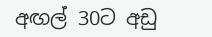අඟල් 30ට අඩු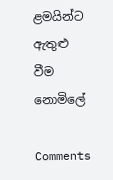ළමයින්ට ඇතුළු වීම නොමිලේ

Comments